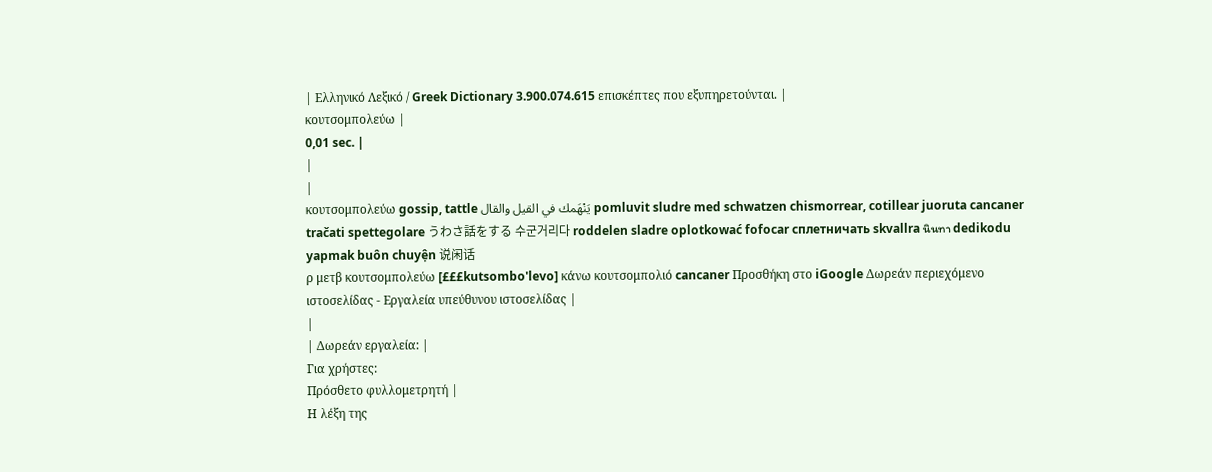| Ελληνικό Λεξικό / Greek Dictionary 3.900.074.615 επισκέπτες που εξυπηρετούνται. |
κουτσομπολεύω |
0,01 sec. |
|
|
κουτσομπολεύω gossip, tattle يَنْهَمك في القيل والقال pomluvit sludre med schwatzen chismorrear, cotillear juoruta cancaner tračati spettegolare うわさ話をする 수군거리다 roddelen sladre oplotkować fofocar сплетничать skvallra นินทา dedikodu yapmak buôn chuyện 说闲话
ρ μετβ κουτσομπολεύω [£££kutsombo'levo] κάνω κουτσομπολιό cancaner Προσθήκη στο iGoogle Δωρεάν περιεχόμενο ιστοσελίδας - Εργαλεία υπεύθυνου ιστοσελίδας |
|
| Δωρεάν εργαλεία: |
Για χρήστες:
Πρόσθετο φυλλομετρητή |
Η λέξη της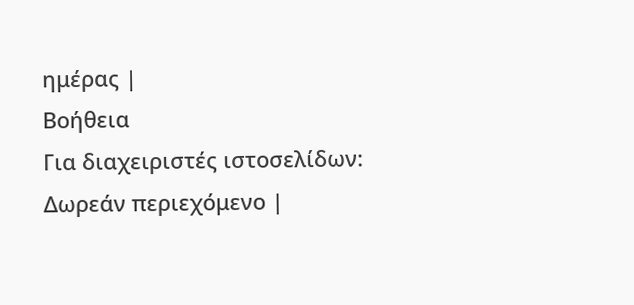ημέρας |
Βοήθεια
Για διαχειριστές ιστοσελίδων: Δωρεάν περιεχόμενο |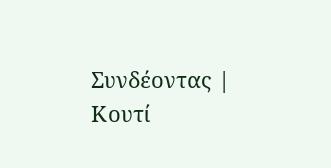Συνδέοντας | Κουτί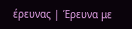έρευνας | Έρευνα με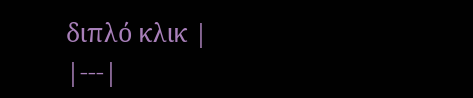διπλό κλικ |
|---|